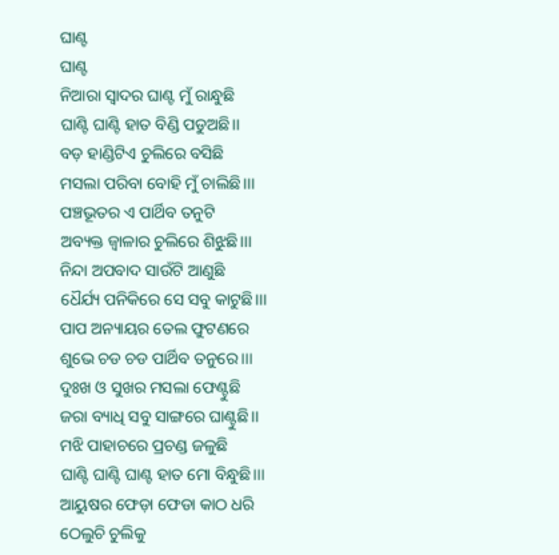ଘାଣ୍ଟ
ଘାଣ୍ଟ
ନିଆରା ସ୍ଵାଦର ଘାଣ୍ଟ ମୁଁ ରାନ୍ଧୁଛି
ଘାଣ୍ଟି ଘାଣ୍ଟି ହାତ ବିଣ୍ଡି ପଡୁଅଛି।।
ବଡ଼ ହାଣ୍ଡିଟିଏ ଚୁଲିରେ ବସିଛି
ମସଲା ପରିବା ବୋହି ମୁଁ ଚାଲିଛି।।।
ପଞ୍ଚଭୂତର ଏ ପାର୍ଥିବ ତନୁଟି
ଅବ୍ୟକ୍ତ ଜ୍ଵାଳାର ଚୁଲିରେ ଶିଝୁଛି।।।
ନିନ୍ଦା ଅପବାଦ ସାଉଁଟି ଆଣୁଛି
ଧୈର୍ଯ୍ୟ ପନିକିରେ ସେ ସବୁ କାଟୁଛି।।।
ପାପ ଅନ୍ୟାୟର ତେଲ ଫୁଟଣରେ
ଶୁଭେ ଚଡ ଚଡ ପାର୍ଥିବ ତନୁରେ।।।
ଦୁଃଖ ଓ ସୁଖର ମସଲା ଫେଣ୍ଟୁଛି
ଜରା ବ୍ୟାଧି ସବୁ ସାଙ୍ଗରେ ଘାଣ୍ଟୁଛି।।
ମଝି ପାହାଚରେ ପ୍ରଚଣ୍ଡ ଜଳୁଛି
ଘାଣ୍ଟି ଘାଣ୍ଟି ଘାଣ୍ଟ ହାତ ମୋ ବିନ୍ଧୁଛି।।।
ଆୟୁଷର ଫେଡ଼ା ଫେଡା କାଠ ଧରି
ଠେଲୁଚି ଚୁଲିକୁ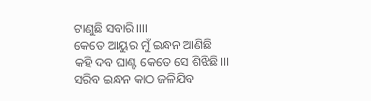ଟାଣୁଛି ସବାରି।।।।
କେତେ ଆୟୁର ମୁଁ ଇନ୍ଧନ ଆଣିଛି
କହି ଦବ ଘାଣ୍ଟ କେତେ ସେ ଶିଝିଛି।।।
ସରିବ ଇନ୍ଧନ କାଠ ଜଳିଯିବ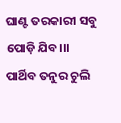ଘାଣ୍ଟ ତରକାରୀ ସବୁ ପୋଡ଼ି ଯିବ।।।
ପାର୍ଥିବ ତନୁର ଚୁଲି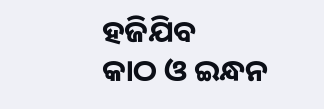ହଜିଯିବ
କାଠ ଓ ଇନ୍ଧନ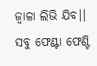ଜ୍ଵାଳା ଲିଭି ଯିବ।।
ସବୁ ଫେଣ୍ଟା ଫେଣ୍ଟି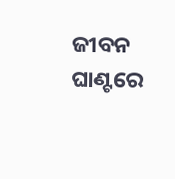ଜୀବନ ଘାଣ୍ଟରେ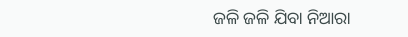ଜଳି ଜଳି ଯିବା ନିଆରା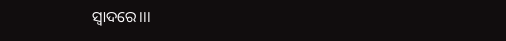ସ୍ଵାଦରେ।।।